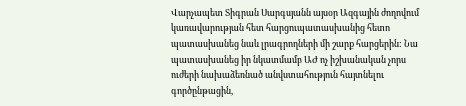Վարչապետ Տիգրան Սարգսյանն այսօր Ազգային ժողովում կառավարության հետ հարցուպատասխանից հետո պատասխանեց նաև լրագրողների մի շարք հարցերին: Նա պատասխանեց իր նկատմամբ ԱԺ ոչ իշխանական չորս ուժերի նախաձեռնած անվստահություն հայտնելու գործընթացին,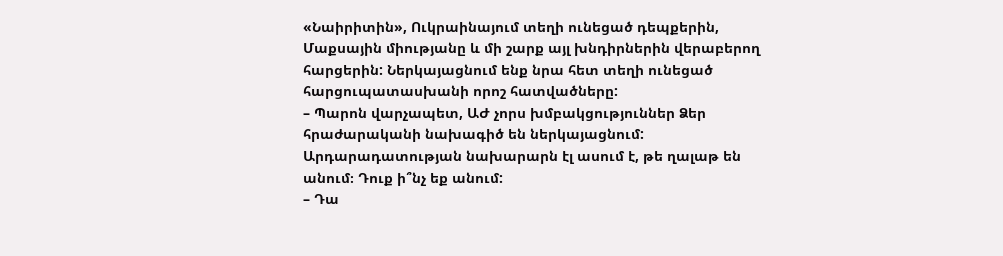«Նաիրիտին», Ուկրաինայում տեղի ունեցած դեպքերին, Մաքսային միությանը և մի շարք այլ խնդիրներին վերաբերող հարցերին: Ներկայացնում ենք նրա հետ տեղի ունեցած հարցուպատասխանի որոշ հատվածները:
– Պարոն վարչապետ, ԱԺ չորս խմբակցություններ Ձեր հրաժարականի նախագիծ են ներկայացնում: Արդարադատության նախարարն էլ ասում է, թե ղալաթ են անում։ Դուք ի՞նչ եք անում:
– Դա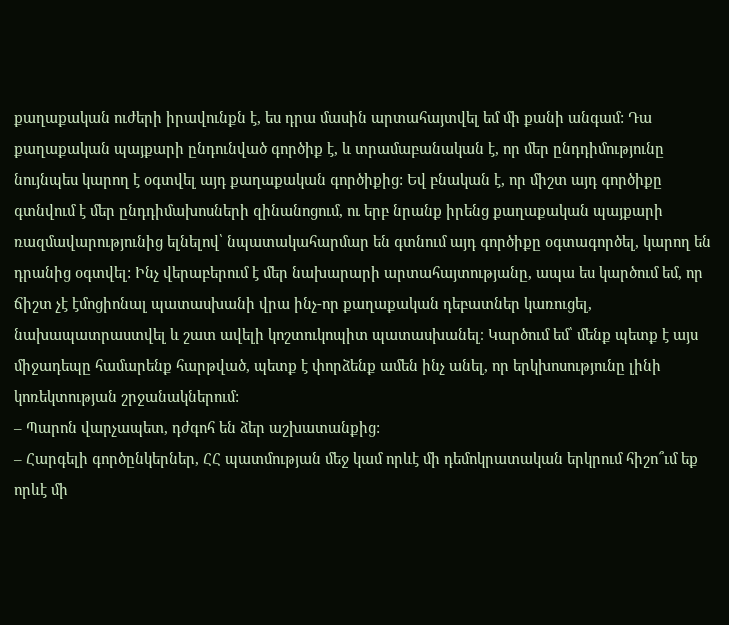քաղաքական ուժերի իրավունքն է, ես դրա մասին արտահայտվել եմ մի քանի անգամ: Դա քաղաքական պայքարի ընդունված գործիք է, և տրամաբանական է, որ մեր ընդդիմությունը նույնպես կարող է օգտվել այդ քաղաքական գործիքից: Եվ բնական է, որ միշտ այդ գործիքը գտնվում է մեր ընդդիմախոսների զինանոցում, ու երբ նրանք իրենց քաղաքական պայքարի ռազմավարությունից ելնելով՝ նպատակահարմար են գտնում այդ գործիքը օգտագործել, կարող են դրանից օգտվել: Ինչ վերաբերում է մեր նախարարի արտահայտությանը, ապա ես կարծում եմ, որ ճիշտ չէ էմոցիոնալ պատասխանի վրա ինչ-որ քաղաքական դեբատներ կառուցել, նախապատրաստվել և շատ ավելի կոշտուկոպիտ պատասխանել։ Կարծում եմ՝ մենք պետք է այս միջադեպը համարենք հարթված, պետք է փորձենք ամեն ինչ անել, որ երկխոսությունը լինի կոռեկտության շրջանակներում:
– Պարոն վարչապետ, դժգոհ են ձեր աշխատանքից:
– Հարգելի գործընկերներ, ՀՀ պատմության մեջ կամ որևէ մի դեմոկրատական երկրում հիշո՞ւմ եք որևէ մի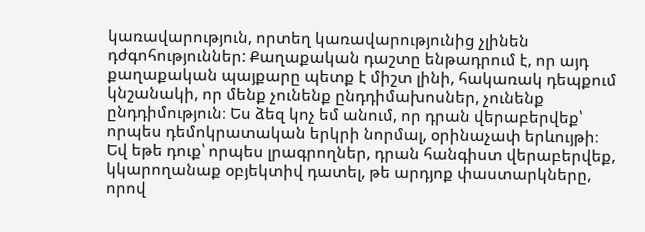կառավարություն, որտեղ կառավարությունից չլինեն դժգոհություններ: Քաղաքական դաշտը ենթադրում է, որ այդ քաղաքական պայքարը պետք է միշտ լինի, հակառակ դեպքում կնշանակի, որ մենք չունենք ընդդիմախոսներ, չունենք ընդդիմություն։ Ես ձեզ կոչ եմ անում, որ դրան վերաբերվեք՝ որպես դեմոկրատական երկրի նորմալ, օրինաչափ երևույթի։ Եվ եթե դուք՝ որպես լրագրողներ, դրան հանգիստ վերաբերվեք, կկարողանաք օբյեկտիվ դատել, թե արդյոք փաստարկները, որով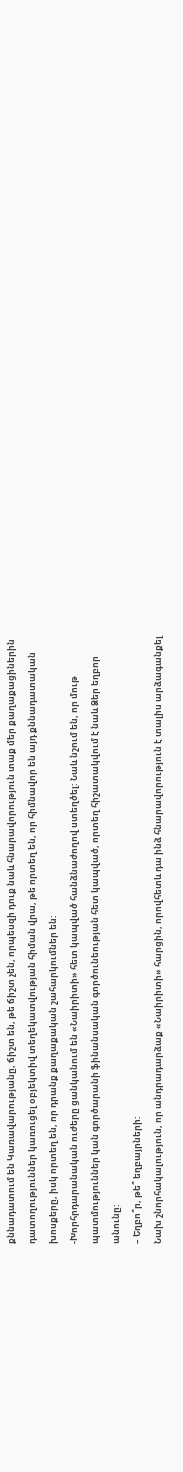քննադատում են Կառավարությանը, ճիշտ են, թե ճիշտ չեն, որպեսզի դուք նաև հնարավորություն տաք մեր քաղաքացիներին դատողություններ կառուցել օբյեկտիվ տեղեկատվության հիման վրա, թե որտեղ են, որ հիմնավոր են այդ քննադատական խոսքերը, իսկ որտեղ են, որ դրանք քաղաքական շահարկումներ են:
-Խորհրդարանական ուժերը ցանկանում են «Նաիրիտի» հետ կապված հանձնաժողով ստեղծել: Նաև նշում են, որ մութ պատմություններ կան գործարանի ֆինանսական գործունեության հետ կապված, որտեղ հիշատակվում է նաև Ձեր եղբոր անունը:
– Եղբո՞ր, թե՞ եղբայրների:
Նախ շնորհակալություն, որ անդրադարձաք «Նաիրիտի» հարցին, որովհետև դա ինձ հնարավորություն է տալիս արձագանքել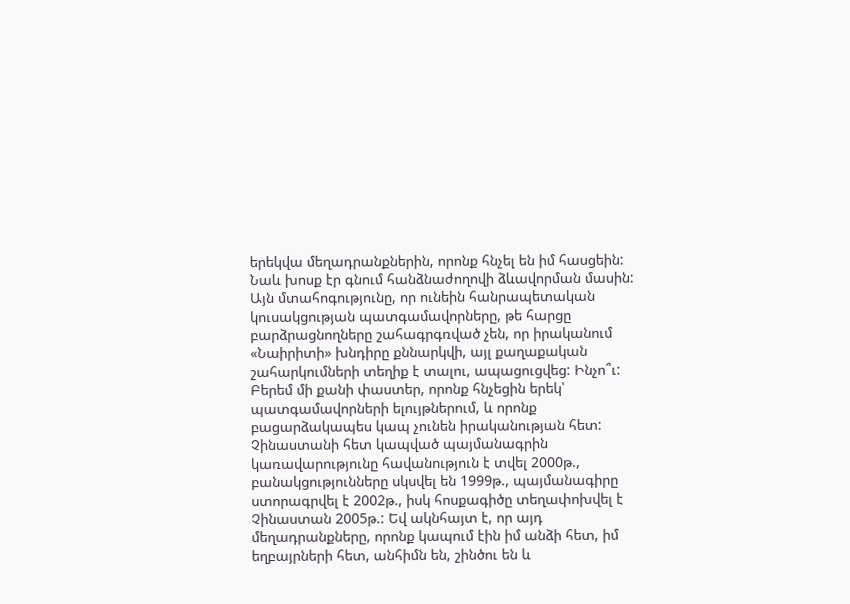երեկվա մեղադրանքներին, որոնք հնչել են իմ հասցեին: Նաև խոսք էր գնում հանձնաժողովի ձևավորման մասին: Այն մտահոգությունը, որ ունեին հանրապետական կուսակցության պատգամավորները, թե հարցը բարձրացնողները շահագրգռված չեն, որ իրականում «Նաիրիտի» խնդիրը քննարկվի, այլ քաղաքական շահարկումների տեղիք է տալու, ապացուցվեց: Ինչո՞ւ: Բերեմ մի քանի փաստեր, որոնք հնչեցին երեկ՝ պատգամավորների ելույթներում, և որոնք բացարձակապես կապ չունեն իրականության հետ: Չինաստանի հետ կապված պայմանագրին կառավարությունը հավանություն է տվել 2000թ., բանակցությունները սկսվել են 1999թ., պայմանագիրը ստորագրվել է 2002թ., իսկ հոսքագիծը տեղափոխվել է Չինաստան 2005թ.: Եվ ակնհայտ է, որ այդ մեղադրանքները, որոնք կապում էին իմ անձի հետ, իմ եղբայրների հետ, անհիմն են, շինծու են և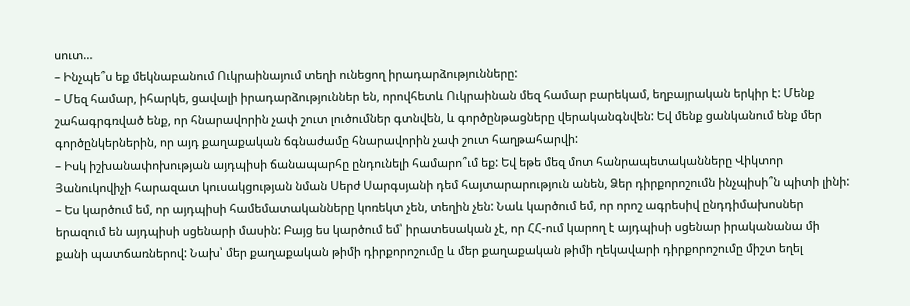սուտ…
– Ինչպե՞ս եք մեկնաբանում Ուկրաինայում տեղի ունեցող իրադարձությունները:
– Մեզ համար, իհարկե, ցավալի իրադարձություններ են, որովհետև Ուկրաինան մեզ համար բարեկամ, եղբայրական երկիր է: Մենք շահագրգռված ենք, որ հնարավորին չափ շուտ լուծումներ գտնվեն, և գործընթացները վերականգնվեն: Եվ մենք ցանկանում ենք մեր գործընկերներին, որ այդ քաղաքական ճգնաժամը հնարավորին չափ շուտ հաղթահարվի:
– Իսկ իշխանափոխության այդպիսի ճանապարհը ընդունելի համարո՞ւմ եք: Եվ եթե մեզ մոտ հանրապետականները Վիկտոր Յանուկովիչի հարազատ կուսակցության նման Սերժ Սարգսյանի դեմ հայտարարություն անեն, Ձեր դիրքորոշումն ինչպիսի՞ն պիտի լինի:
– Ես կարծում եմ, որ այդպիսի համեմատականները կոռեկտ չեն, տեղին չեն: Նաև կարծում եմ, որ որոշ ագրեսիվ ընդդիմախոսներ երազում են այդպիսի սցենարի մասին: Բայց ես կարծում եմ՝ իրատեսական չէ, որ ՀՀ-ում կարող է այդպիսի սցենար իրականանա մի քանի պատճառներով: Նախ՝ մեր քաղաքական թիմի դիրքորոշումը և մեր քաղաքական թիմի ղեկավարի դիրքորոշումը միշտ եղել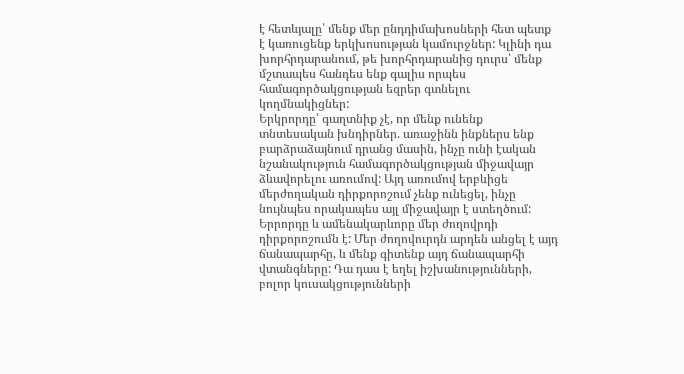է հետևյալը՝ մենք մեր ընդդիմախոսների հետ պետք է կառուցենք երկխոսության կամուրջներ: Կլինի դա խորհրդարանում, թե խորհրդարանից դուրս՝ մենք մշտապես հանդես ենք գալիս որպես համագործակցության եզրեր գտնելու կողմնակիցներ:
Երկրորդը՝ գաղտնիք չէ, որ մենք ունենք տնտեսական խնդիրներ. առաջինն ինքներս ենք բարձրաձայնում դրանց մասին, ինչը ունի էական նշանակություն համագործակցության միջավայր ձևավորելու առումով: Այդ առումով երբևիցե մերժողական դիրքորոշում չենք ունեցել, ինչը նույնպես որակապես այլ միջավայր է ստեղծում:
Երրորդը և ամենակարևորը մեր ժողովրդի դիրքորոշումն է: Մեր ժողովուրդն արդեն անցել է այդ ճանապարհը, և մենք գիտենք այդ ճանապարհի վտանգները: Դա դաս է եղել իշխանությունների, բոլոր կուսակցությունների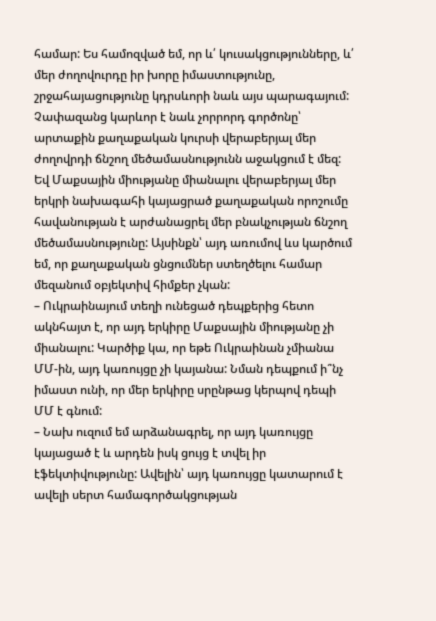համար: Ես համոզված եմ, որ և՛ կուսակցությունները, և՛ մեր ժողովուրդը իր խորը իմաստությունը, շրջահայացությունը կդրսևորի նաև այս պարագայում: Չափազանց կարևոր է նաև չորրորդ գործոնը՝ արտաքին քաղաքական կուրսի վերաբերյալ մեր ժողովրդի ճնշող մեծամասնությունն աջակցում է մեզ: Եվ Մաքսային միությանը միանալու վերաբերյալ մեր երկրի նախագահի կայացրած քաղաքական որոշումը հավանության է արժանացրել մեր բնակչության ճնշող մեծամասնությունը: Այսինքն՝ այդ առումով ևս կարծում եմ, որ քաղաքական ցնցումներ ստեղծելու համար մեզանում օբյեկտիվ հիմքեր չկան:
– Ուկրաինայում տեղի ունեցած դեպքերից հետո ակնհայտ է, որ այդ երկիրը Մաքսային միությանը չի միանալու: Կարծիք կա, որ եթե Ուկրաինան չմիանա ՄՄ-ին, այդ կառույցը չի կայանա: Նման դեպքում ի՞նչ իմաստ ունի, որ մեր երկիրը սրընթաց կերպով դեպի ՄՄ է գնում:
– Նախ ուզում եմ արձանագրել, որ այդ կառույցը կայացած է և արդեն իսկ ցույց է տվել իր էֆեկտիվությունը: Ավելին՝ այդ կառույցը կատարում է ավելի սերտ համագործակցության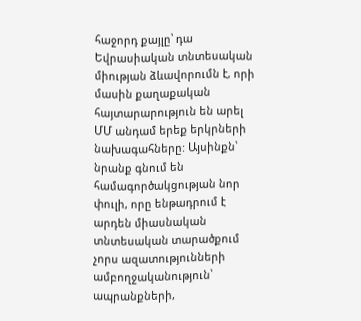հաջորդ քայլը՝ դա Եվրասիական տնտեսական միության ձևավորումն է, որի մասին քաղաքական հայտարարություն են արել ՄՄ անդամ երեք երկրների նախագահները: Այսինքն՝ նրանք գնում են համագործակցության նոր փուլի, որը ենթադրում է արդեն միասնական տնտեսական տարածքում չորս ազատությունների ամբողջականություն՝ ապրանքների,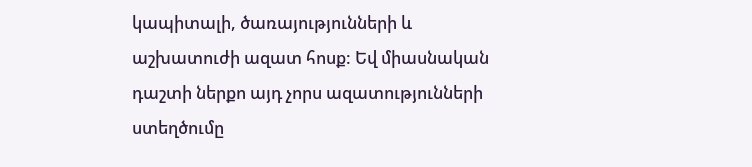կապիտալի, ծառայությունների և աշխատուժի ազատ հոսք: Եվ միասնական դաշտի ներքո այդ չորս ազատությունների ստեղծումը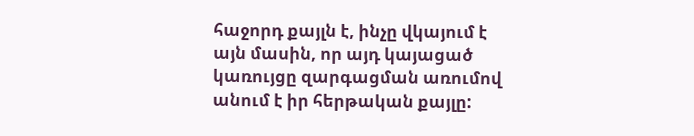հաջորդ քայլն է, ինչը վկայում է այն մասին, որ այդ կայացած կառույցը զարգացման առումով անում է իր հերթական քայլը: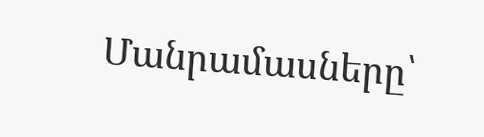Մանրամասները՝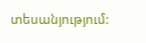տեսանյությում: